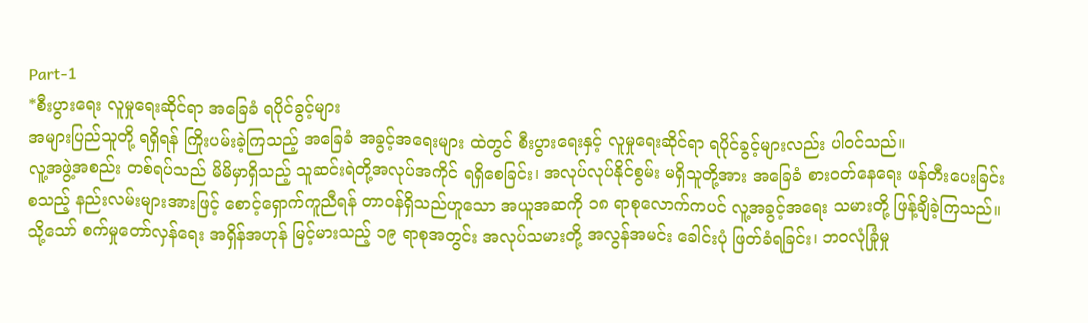Part-1
*စီးပွားရေး လူမှုရေးဆိုင်ရာ အခြေခံ ရပိုင်ခွင့်များ
အများပြည်သူတို့ ရရှိရန် ကြိုးပမ်းခဲ့ကြသည့် အခြေခံ အခွင့်အရေးများ ထဲတွင် စီးပွားရေးနှင့် လူမှုရေးဆိုင်ရာ ရပိုင်ခွင့်များလည်း ပါဝင်သည်။
လူ့အဖွဲ့အစည်း တစ်ရပ်သည် မိမိမှာရှိသည့် သူဆင်းရဲတို့အလုပ်အကိုင် ရရှိစေခြင်း၊ အလုပ်လုပ်နိုင်စွမ်း မရှိသူတို့အား အခြေခံ စားဝတ်နေရေး ဖန်တီးပေးခြင်း စသည့် နည်းလမ်းများအားဖြင့် စောင့်ရှောက်ကူညီရန် တာဝန်ရှိသည်ဟူသော အယူအဆကို ၁၈ ရာစုလောက်ကပင် လူ့အခွင့်အရေး သမားတို့ ဖြန့်ချိခဲ့ကြသည်။ သို့သော် စက်မှုတော်လှန်ရေး အရှိန်အဟုန် မြင့်မားသည့် ၁၉ ရာစုအတွင်း အလုပ်သမားတို့ အလွန်အမင်း ခေါင်းပုံ ဖြတ်ခံရခြင်း၊ ဘဝလုံခြုံမှု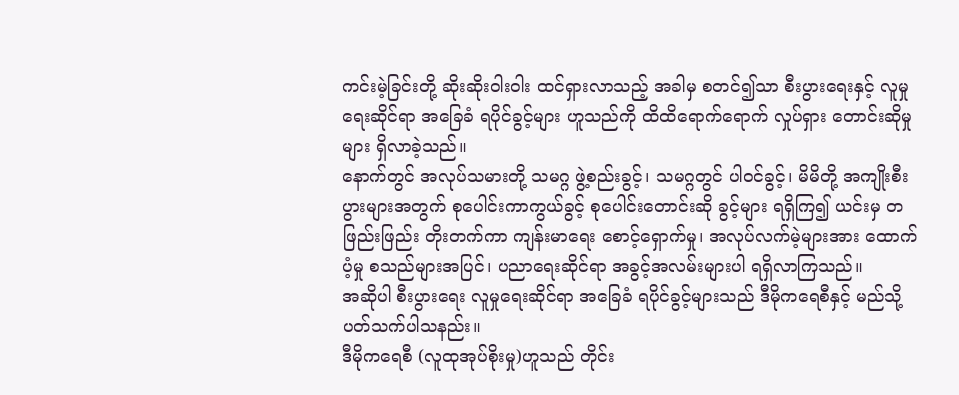ကင်းမဲ့ခြင်းတို့ ဆိုးဆိုးဝါးဝါး ထင်ရှားလာသည့် အခါမှ စတင်၍သာ စီးပွားရေးနှင့် လူမှုရေးဆိုင်ရာ အခြေခံ ရပိုင်ခွင့်များ ဟူသည်ကို ထိထိရောက်ရောက် လှုပ်ရှား တောင်းဆိုမှုများ ရှိလာခဲ့သည်။
နောက်တွင် အလုပ်သမားတို့ သမဂ္ဂ ဖွဲ့စည်းခွင့်၊ သမဂ္ဂတွင် ပါဝင်ခွင့်၊ မိမိတို့ အကျိုးစီးပွားများအတွက် စုပေါင်းကာကွယ်ခွင့် စုပေါင်းတောင်းဆို ခွင့်များ ရရှိကြ၍ ယင်းမှ တဖြည်းဖြည်း တိုးတက်ကာ ကျန်းမာရေး စောင့်ရှောက်မှု၊ အလုပ်လက်မဲ့များအား ထောက်ပံ့မှု စသည်များအပြင်၊ ပညာရေးဆိုင်ရာ အခွင့်အလမ်းများပါ ရရှိလာကြသည်။
အဆိုပါ စီးပွားရေး လူမှုရေးဆိုင်ရာ အခြေခံ ရပိုင်ခွင့်များသည် ဒီမိုကရေစီနှင့် မည်သို့ ပတ်သက်ပါသနည်း။
ဒီမိုကရေစီ (လူထုအုပ်စိုးမှု)ဟူသည် တိုင်း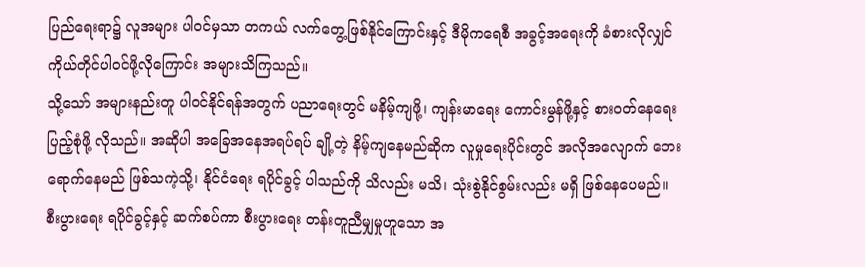ပြည်ရေးရာ၌ လူအများ ပါဝင်မှသာ တကယ် လက်တွေ့ဖြစ်နိုင်ကြောင်းနှင့် ဒီမိုကရေစီ အခွင့်အရေးကို ခံစားလိုလျှင် ကိုယ်တိုင်ပါဝင်ဖို့လိုကြောင်း အများသိကြသည်။
သို့သော် အများနည်းတူ ပါဝင်နိုင်ရန်အတွက် ပညာရေးတွင် မနိမ့်ကျဖို့၊ ကျန်းမာရေး ကောင်းမွန်ဖို့နှင့် စားဝတ်နေရေး ပြည့်စုံဖို့ လိုသည်။ အဆိုပါ အခြေအနေအရပ်ရပ် ချို့တဲ့ နိမ့်ကျနေမည်ဆိုက လူမှုရေးပိုင်းတွင် အလိုအလျောက် ဘေးရောက်နေမည် ဖြစ်သကဲ့သို့၊ နိုင်ငံရေး ရပိုင်ခွင့် ပါသည်ကို သိလည်း မသိ၊ သုံးစွဲနိုင်စွမ်းလည်း မရှိ ဖြစ်နေပေမည်။ စီးပွားရေး ရပိုင်ခွင့်နှင့် ဆက်စပ်ကာ စီးပွားရေး တန်းတူညီမျှမှုဟူသော အ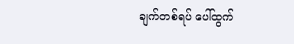ချက်တစ်ရပ် ပေါ်ထွက်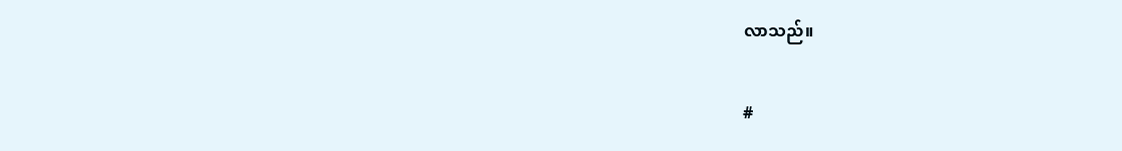လာသည်။

#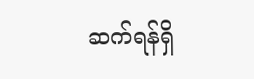ဆက်ရန်ရှိ